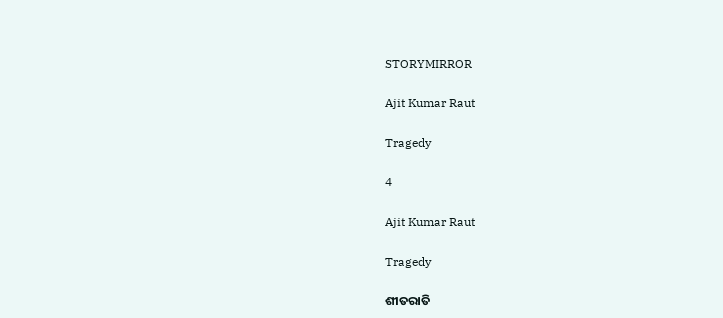STORYMIRROR

Ajit Kumar Raut

Tragedy

4

Ajit Kumar Raut

Tragedy

ଶୀତରାତି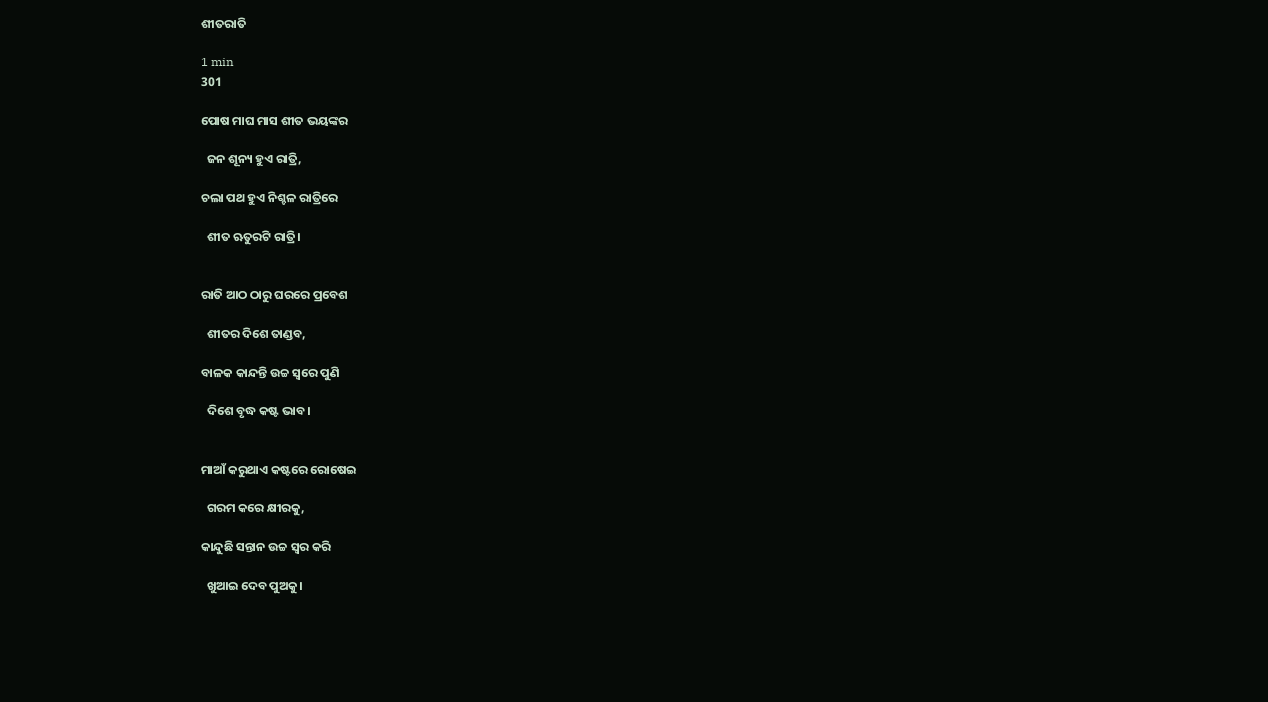ଶୀତରାତି

1 min
301

ପୋଷ ମାଘ ମାସ ଶୀତ ଭୟଙ୍କର

  ଜନ ଶୂନ୍ୟ ହୁଏ ରାତ୍ରି,

ଚଲା ପଥ ହୁଏ ନିଶ୍ଚଳ ରାତ୍ରିରେ

  ଶୀତ ଋତୁରଟି ରାତ୍ରି।


ରାତି ଆଠ ଠାରୁ ଘରରେ ପ୍ରବେଶ

  ଶୀତର ଦିଶେ ତାଣ୍ଡବ,

ବାଳକ କାନ୍ଦନ୍ତି ଉଚ୍ଚ ସ୍ବରେ ପୁଣି

  ଦିଶେ ବୃଦ୍ଧ କଷ୍ଟ ଭାବ।


ମାଆଁ କରୁଥାଏ କଷ୍ଟରେ ରୋଷେଇ

  ଗରମ କରେ କ୍ଷୀରକୁ,

କାନ୍ଦୁଛି ସନ୍ତାନ ଉଚ୍ଚ ସ୍ବର କରି

  ଖୁଆଇ ଦେବ ପୁଅକୁ।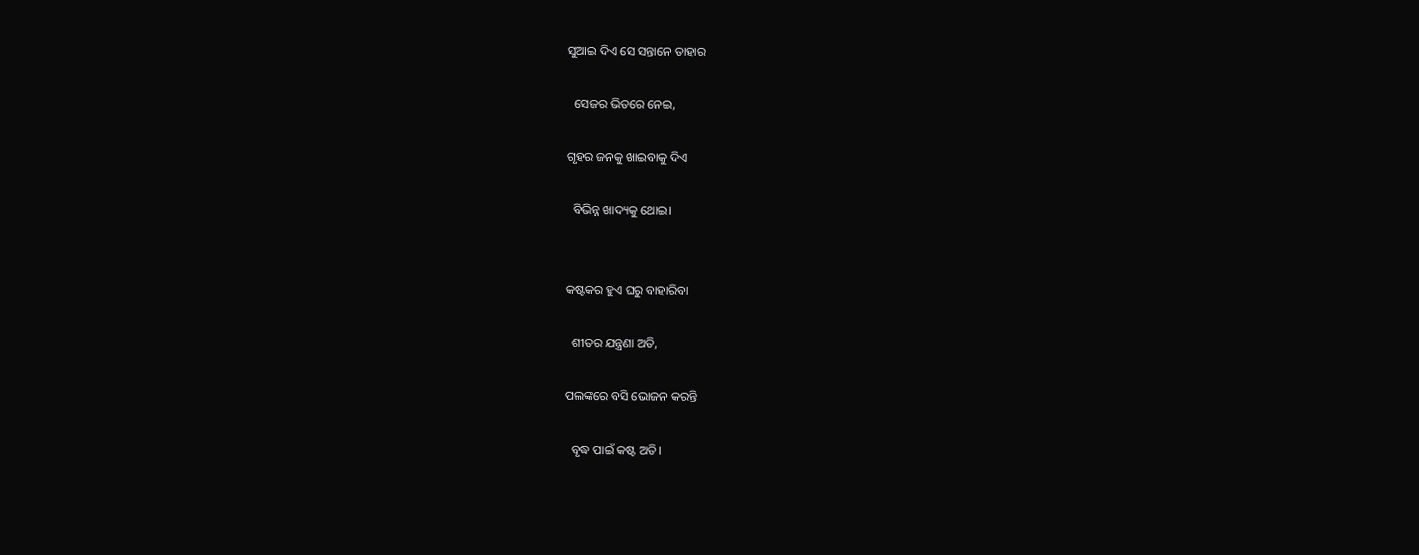ସୁଆଇ ଦିଏ ସେ ସନ୍ତାନେ ତାହାର

  ସେଜର ଭିତରେ ନେଇ,

ଗୃହର ଜନକୁ ଖାଇବାକୁ ଦିଏ

  ବିଭିନ୍ନ ଖାଦ୍ୟକୁ ଥୋଇ।


କଷ୍ଟକର ହୁଏ ଘରୁ ବାହାରିବା

  ଶୀତର ଯନ୍ତ୍ରଣା ଅତି,

ପଲଙ୍କରେ ବସି ଭୋଜନ କରନ୍ତି

  ବୃଦ୍ଧ ପାଇଁ କଷ୍ଟ ଅତି।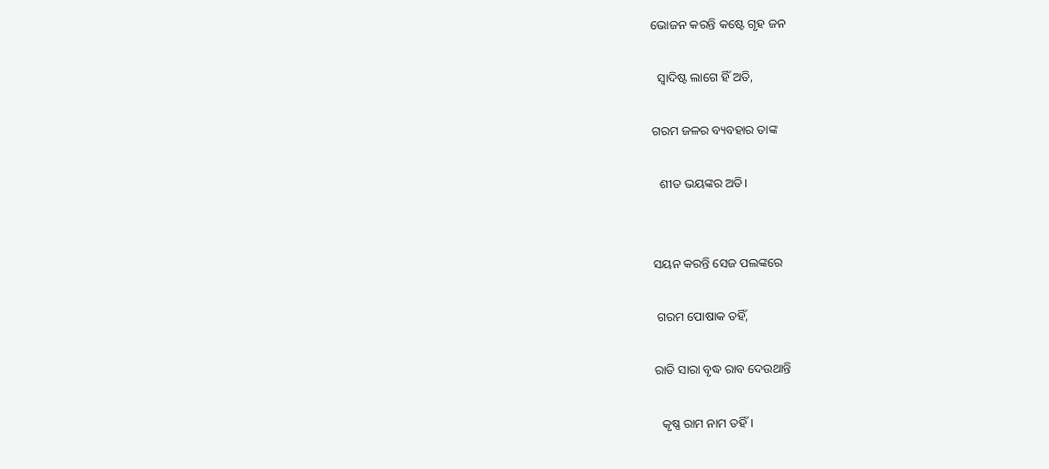ଭୋଜନ କରନ୍ତି କଷ୍ଟେ ଗୃହ ଜନ

  ସ୍ବାଦିଷ୍ଟ ଲାଗେ ହିଁ ଅତି,

ଗରମ ଜଳର ବ୍ୟବହାର ତାଙ୍କ

  ଶୀତ ଭୟଙ୍କର ଅତି।


ସୟନ କରନ୍ତି ସେଜ ପଲଙ୍କରେ

 ଗରମ ପୋଷାକ ତହିଁ,

ରାତି ସାରା ବୃଦ୍ଧ ରାବ ଦେଉଥାନ୍ତି

  କୃଷ୍ଣ ରାମ ନାମ ତହିଁ।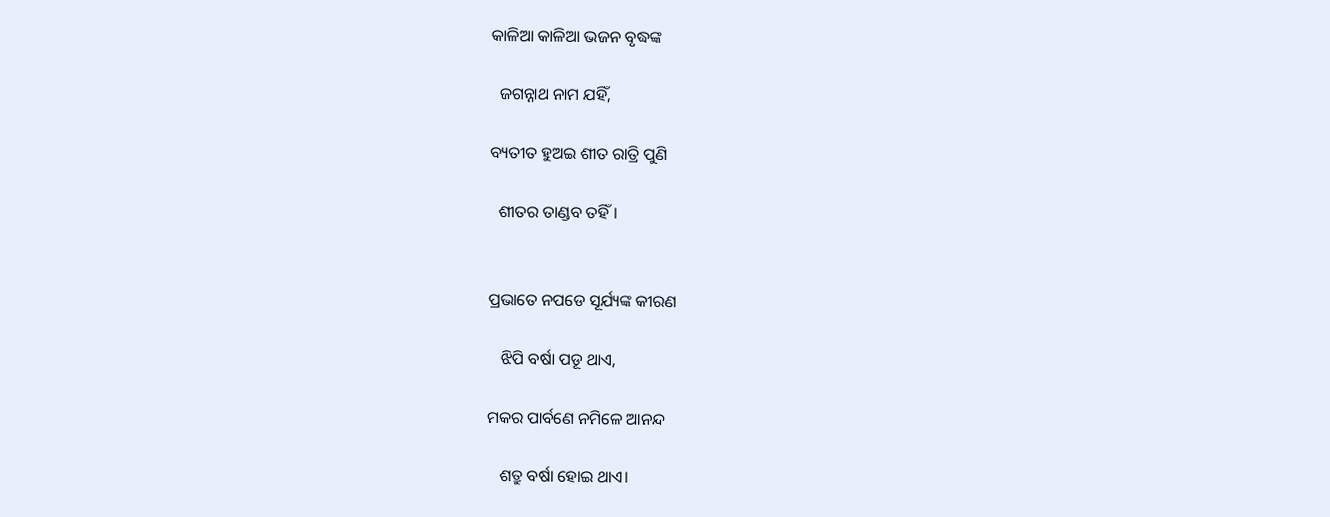କାଳିଆ କାଳିଆ ଭଜନ ବୃଦ୍ଧଙ୍କ

  ଜଗନ୍ନାଥ ନାମ ଯହିଁ,

ବ୍ୟତୀତ ହୁଅଇ ଶୀତ ରାତ୍ରି ପୁଣି

  ଶୀତର ତାଣ୍ଡବ ତହିଁ।


ପ୍ରଭାତେ ନପଡେ ସୂର୍ଯ୍ୟଙ୍କ କୀରଣ

   ଝିପି ବର୍ଷା ପଡୂ ଥାଏ,

ମକର ପାର୍ବଣେ ନମିଳେ ଆନନ୍ଦ

   ଶତ୍ରୁ ବର୍ଷା ହୋଇ ଥାଏ।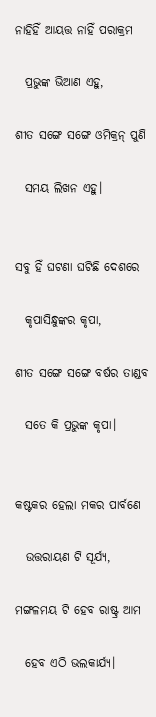ନାହିହିଁ ଆୟତ୍ତ ନାହିଁ ପରାକ୍ରମ

  ପ୍ରଭୁଙ୍କ ଭିଆଣ ଏହୁ,

ଶୀତ ସଙ୍ଗେ ସଙ୍ଗେ ଓମିକ୍ରନ୍ ପୁଣି

  ସମୟ ଲିଖନ ଏହୁ।


ସବୁ ହିଁ ଘଟଣା ଘଟିଛି ଦେଶରେ

  କୃପାସିନ୍ଧୁଙ୍କର କୃପା,

ଶୀତ ସଙ୍ଗେ ସଙ୍ଗେ ବର୍ଷର ତାଣ୍ଡବ

  ସତେ କି ପ୍ରଭୁଙ୍କ କୃପା।


କଷ୍ଟକର ହେଲା ମକର ପାର୍ବଣେ

  ଉତ୍ତରାୟଣ ଟି ସୂର୍ଯ୍ୟ,

ମଙ୍ଗଳମୟ ଟି ହେବ ରାଷ୍ଟ୍ର ଆମ

  ହେବ ଏଠି ଭଲକାର୍ଯ୍ୟ।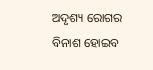ଅଦୃଶ୍ୟ ରୋଗର ବିନାଶ ହୋଇବ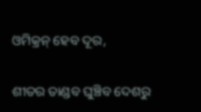ଓମିକ୍ରନ୍ ହେବ ଦୂର,

ଶୀତର ତାଣ୍ଡବ ଘୁଞ୍ଚିବ ଦେଶରୁ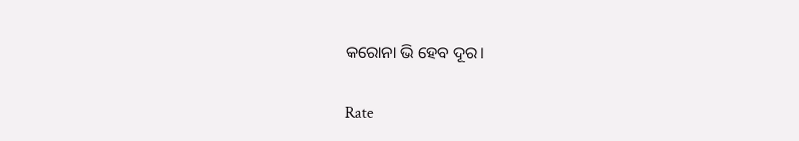କରୋନା ଭି ହେବ ଦୂର।


Rate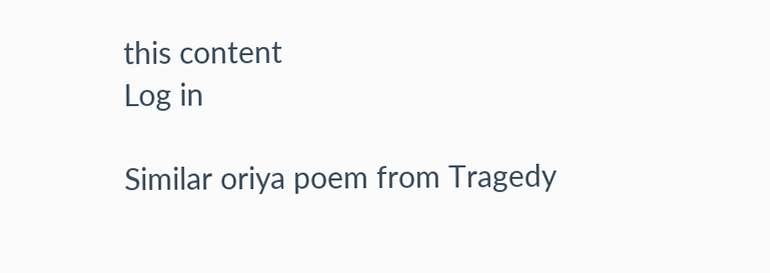this content
Log in

Similar oriya poem from Tragedy